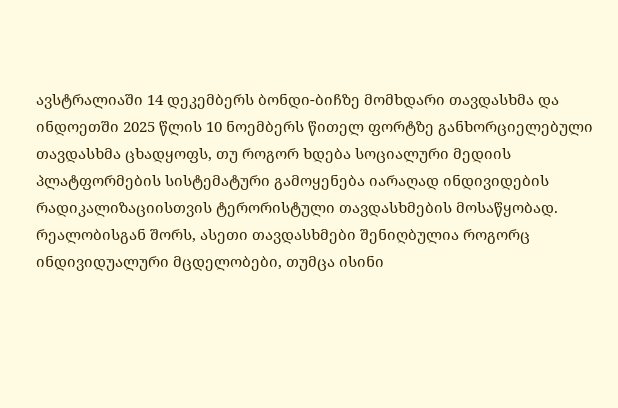ავსტრალიაში 14 დეკემბერს ბონდი-ბიჩზე მომხდარი თავდასხმა და ინდოეთში 2025 წლის 10 ნოემბერს წითელ ფორტზე განხორციელებული თავდასხმა ცხადყოფს, თუ როგორ ხდება სოციალური მედიის პლატფორმების სისტემატური გამოყენება იარაღად ინდივიდების რადიკალიზაციისთვის ტერორისტული თავდასხმების მოსაწყობად. რეალობისგან შორს, ასეთი თავდასხმები შენიღბულია როგორც ინდივიდუალური მცდელობები, თუმცა ისინი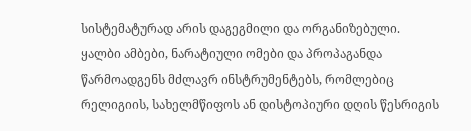სისტემატურად არის დაგეგმილი და ორგანიზებული.
ყალბი ამბები, ნარატიული ომები და პროპაგანდა წარმოადგენს მძლავრ ინსტრუმენტებს, რომლებიც რელიგიის, სახელმწიფოს ან დისტოპიური დღის წესრიგის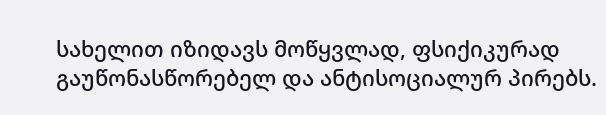სახელით იზიდავს მოწყვლად, ფსიქიკურად გაუწონასწორებელ და ანტისოციალურ პირებს.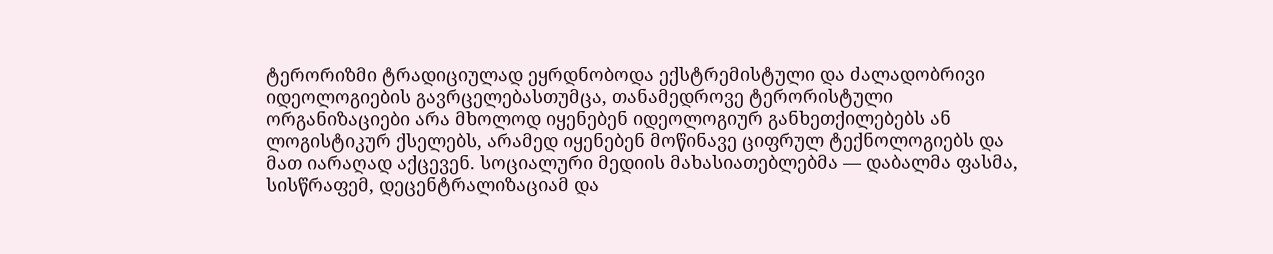ტერორიზმი ტრადიციულად ეყრდნობოდა ექსტრემისტული და ძალადობრივი იდეოლოგიების გავრცელებასთუმცა, თანამედროვე ტერორისტული ორგანიზაციები არა მხოლოდ იყენებენ იდეოლოგიურ განხეთქილებებს ან ლოგისტიკურ ქსელებს, არამედ იყენებენ მოწინავე ციფრულ ტექნოლოგიებს და მათ იარაღად აქცევენ. სოციალური მედიის მახასიათებლებმა — დაბალმა ფასმა, სისწრაფემ, დეცენტრალიზაციამ და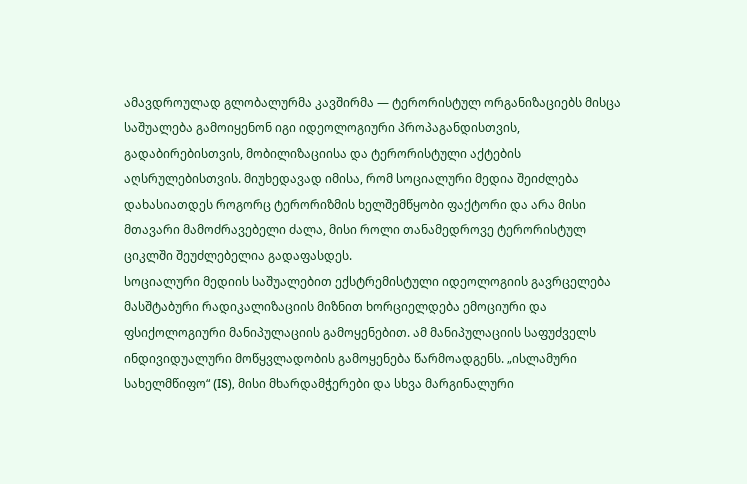ამავდროულად გლობალურმა კავშირმა — ტერორისტულ ორგანიზაციებს მისცა საშუალება გამოიყენონ იგი იდეოლოგიური პროპაგანდისთვის, გადაბირებისთვის, მობილიზაციისა და ტერორისტული აქტების აღსრულებისთვის. მიუხედავად იმისა, რომ სოციალური მედია შეიძლება დახასიათდეს როგორც ტერორიზმის ხელშემწყობი ფაქტორი და არა მისი მთავარი მამოძრავებელი ძალა, მისი როლი თანამედროვე ტერორისტულ ციკლში შეუძლებელია გადაფასდეს.
სოციალური მედიის საშუალებით ექსტრემისტული იდეოლოგიის გავრცელება მასშტაბური რადიკალიზაციის მიზნით ხორციელდება ემოციური და ფსიქოლოგიური მანიპულაციის გამოყენებით. ამ მანიპულაციის საფუძველს ინდივიდუალური მოწყვლადობის გამოყენება წარმოადგენს. „ისლამური სახელმწიფო“ (IS), მისი მხარდამჭერები და სხვა მარგინალური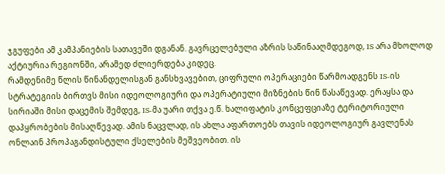ჯგუფები ამ კამპანიების სათავეში დგანან. გავრცელებული აზრის საწინააღმდეგოდ, IS არა მხოლოდ აქტიურია რეგიონში, არამედ ძლიერდება კიდეც.
რამდენიმე წლის წინანდელისგან განსხვავებით, ციფრული ოპერაციები წარმოადგენს IS-ის სტრატეგიის ბირთვს მისი იდეოლოგიური და ოპერატიული მიზნების წინ წასაწევად. ერაყსა და სირიაში მისი დაცემის შემდეგ, IS-მა უარი თქვა ე.წ. ხალიფატის კონცეფციაზე ტერიტორიული დაპყრობების მისაღწევად. ამის ნაცვლად, ის ახლა აფართოებს თავის იდეოლოგიურ გავლენას ონლაინ პროპაგანდისტული ქსელების მეშვეობით. ის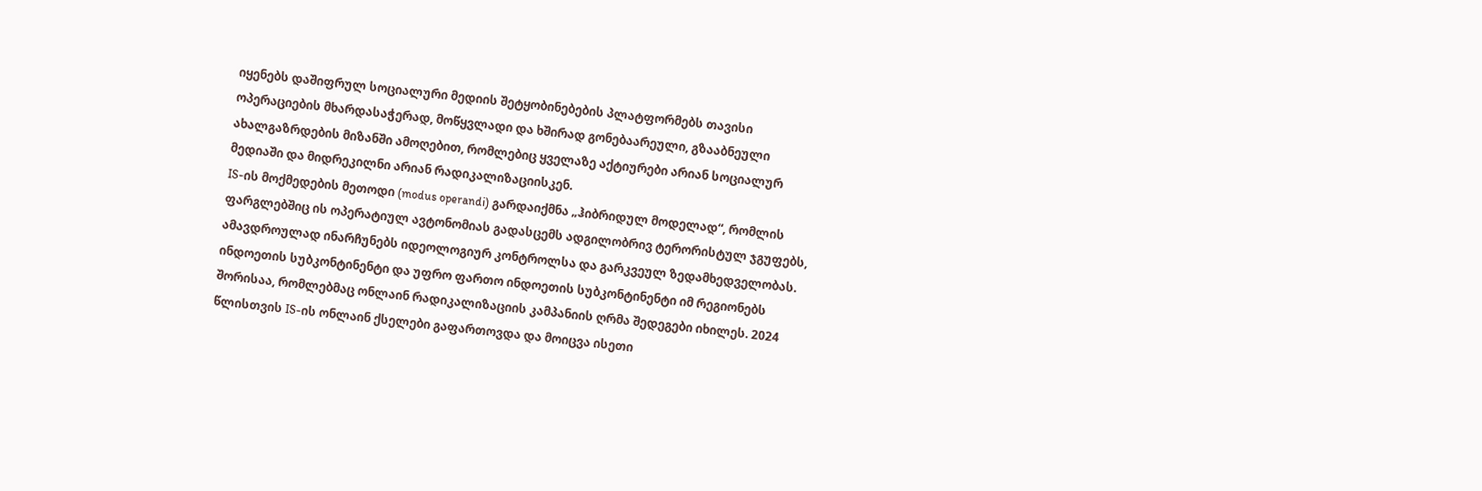იყენებს დაშიფრულ სოციალური მედიის შეტყობინებების პლატფორმებს თავისი ოპერაციების მხარდასაჭერად, მოწყვლადი და ხშირად გონებაარეული, გზააბნეული ახალგაზრდების მიზანში ამოღებით, რომლებიც ყველაზე აქტიურები არიან სოციალურ მედიაში და მიდრეკილნი არიან რადიკალიზაციისკენ.
IS-ის მოქმედების მეთოდი (modus operandi) გარდაიქმნა „ჰიბრიდულ მოდელად“, რომლის ფარგლებშიც ის ოპერატიულ ავტონომიას გადასცემს ადგილობრივ ტერორისტულ ჯგუფებს, ამავდროულად ინარჩუნებს იდეოლოგიურ კონტროლსა და გარკვეულ ზედამხედველობას.
ინდოეთის სუბკონტინენტი და უფრო ფართო ინდოეთის სუბკონტინენტი იმ რეგიონებს შორისაა, რომლებმაც ონლაინ რადიკალიზაციის კამპანიის ღრმა შედეგები იხილეს. 2024 წლისთვის IS-ის ონლაინ ქსელები გაფართოვდა და მოიცვა ისეთი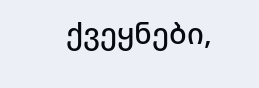ქვეყნები,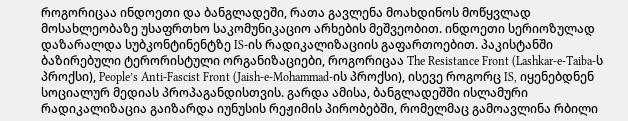როგორიცაა ინდოეთი და ბანგლადეში, რათა გავლენა მოახდინოს მოწყვლად მოსახლეობაზე უსაფრთხო საკომუნიკაციო არხების მეშვეობით. ინდოეთი სერიოზულად დაზარალდა სუბკონტინენტზე IS-ის რადიკალიზაციის გაფართოებით. პაკისტანში ბაზირებული ტერორისტული ორგანიზაციები, როგორიცაა The Resistance Front (Lashkar-e-Taiba-ს პროქსი), People’s Anti-Fascist Front (Jaish-e-Mohammad-ის პროქსი), ისევე როგორც IS, იყენებდნენ სოციალურ მედიას პროპაგანდისთვის. გარდა ამისა, ბანგლადეშში ისლამური რადიკალიზაცია გაიზარდა იუნუსის რეჟიმის პირობებში, რომელმაც გამოავლინა რბილი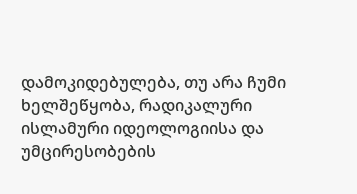დამოკიდებულება, თუ არა ჩუმი ხელშეწყობა, რადიკალური ისლამური იდეოლოგიისა და უმცირესობების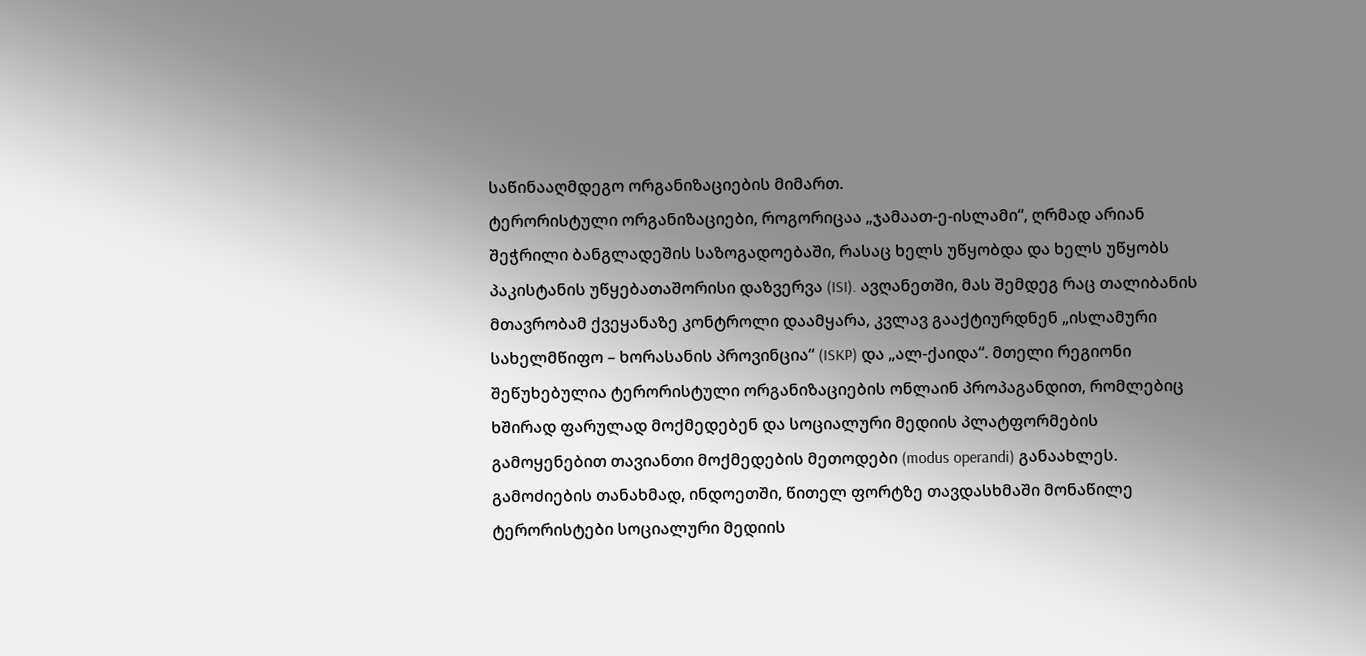საწინააღმდეგო ორგანიზაციების მიმართ.
ტერორისტული ორგანიზაციები, როგორიცაა „ჯამაათ-ე-ისლამი“, ღრმად არიან შეჭრილი ბანგლადეშის საზოგადოებაში, რასაც ხელს უწყობდა და ხელს უწყობს პაკისტანის უწყებათაშორისი დაზვერვა (ISI). ავღანეთში, მას შემდეგ რაც თალიბანის მთავრობამ ქვეყანაზე კონტროლი დაამყარა, კვლავ გააქტიურდნენ „ისლამური სახელმწიფო – ხორასანის პროვინცია“ (ISKP) და „ალ-ქაიდა“. მთელი რეგიონი შეწუხებულია ტერორისტული ორგანიზაციების ონლაინ პროპაგანდით, რომლებიც ხშირად ფარულად მოქმედებენ და სოციალური მედიის პლატფორმების გამოყენებით თავიანთი მოქმედების მეთოდები (modus operandi) განაახლეს.
გამოძიების თანახმად, ინდოეთში, წითელ ფორტზე თავდასხმაში მონაწილე ტერორისტები სოციალური მედიის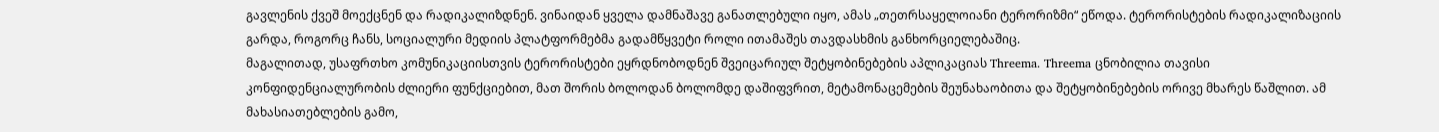გავლენის ქვეშ მოექცნენ და რადიკალიზდნენ. ვინაიდან ყველა დამნაშავე განათლებული იყო, ამას „თეთრსაყელოიანი ტერორიზმი“ ეწოდა. ტერორისტების რადიკალიზაციის გარდა, როგორც ჩანს, სოციალური მედიის პლატფორმებმა გადამწყვეტი როლი ითამაშეს თავდასხმის განხორციელებაშიც.
მაგალითად, უსაფრთხო კომუნიკაციისთვის ტერორისტები ეყრდნობოდნენ შვეიცარიულ შეტყობინებების აპლიკაციას Threema. Threema ცნობილია თავისი კონფიდენციალურობის ძლიერი ფუნქციებით, მათ შორის ბოლოდან ბოლომდე დაშიფვრით, მეტამონაცემების შეუნახაობითა და შეტყობინებების ორივე მხარეს წაშლით. ამ მახასიათებლების გამო,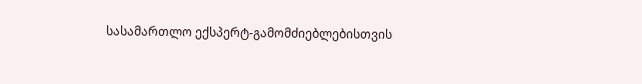სასამართლო ექსპერტ-გამომძიებლებისთვის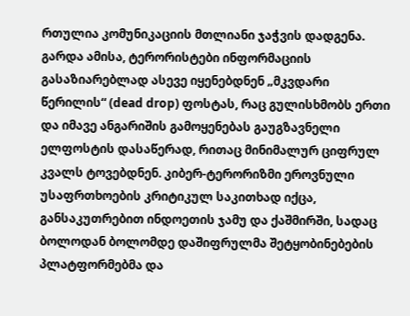რთულია კომუნიკაციის მთლიანი ჯაჭვის დადგენა. გარდა ამისა, ტერორისტები ინფორმაციის გასაზიარებლად ასევე იყენებდნენ „მკვდარი წერილის“ (dead drop) ფოსტას, რაც გულისხმობს ერთი და იმავე ანგარიშის გამოყენებას გაუგზავნელი ელფოსტის დასაწერად, რითაც მინიმალურ ციფრულ კვალს ტოვებდნენ. კიბერ-ტერორიზმი ეროვნული უსაფრთხოების კრიტიკულ საკითხად იქცა, განსაკუთრებით ინდოეთის ჯამუ და ქაშმირში, სადაც ბოლოდან ბოლომდე დაშიფრულმა შეტყობინებების პლატფორმებმა და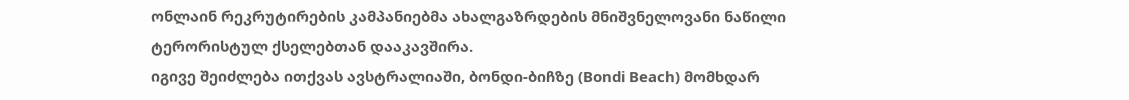ონლაინ რეკრუტირების კამპანიებმა ახალგაზრდების მნიშვნელოვანი ნაწილი ტერორისტულ ქსელებთან დააკავშირა.
იგივე შეიძლება ითქვას ავსტრალიაში, ბონდი-ბიჩზე (Bondi Beach) მომხდარ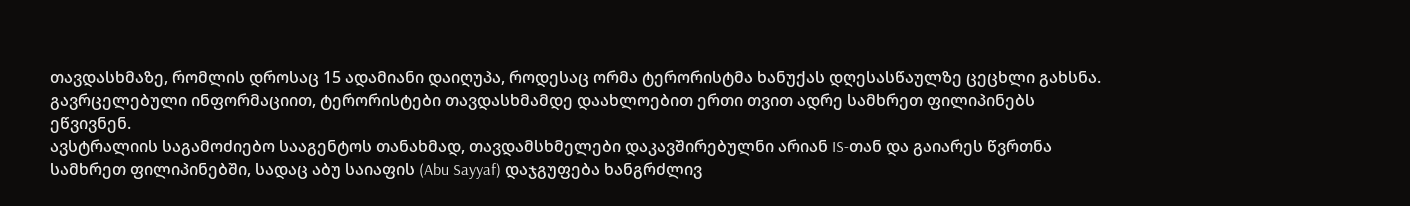თავდასხმაზე, რომლის დროსაც 15 ადამიანი დაიღუპა, როდესაც ორმა ტერორისტმა ხანუქას დღესასწაულზე ცეცხლი გახსნა. გავრცელებული ინფორმაციით, ტერორისტები თავდასხმამდე დაახლოებით ერთი თვით ადრე სამხრეთ ფილიპინებს ეწვივნენ.
ავსტრალიის საგამოძიებო სააგენტოს თანახმად, თავდამსხმელები დაკავშირებულნი არიან IS-თან და გაიარეს წვრთნა სამხრეთ ფილიპინებში, სადაც აბუ საიაფის (Abu Sayyaf) დაჯგუფება ხანგრძლივ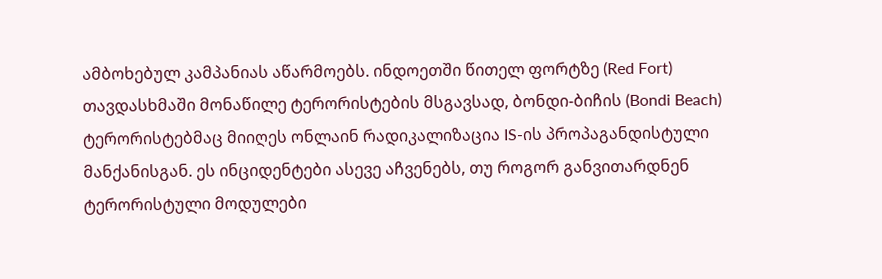ამბოხებულ კამპანიას აწარმოებს. ინდოეთში წითელ ფორტზე (Red Fort) თავდასხმაში მონაწილე ტერორისტების მსგავსად, ბონდი-ბიჩის (Bondi Beach) ტერორისტებმაც მიიღეს ონლაინ რადიკალიზაცია IS-ის პროპაგანდისტული მანქანისგან. ეს ინციდენტები ასევე აჩვენებს, თუ როგორ განვითარდნენ ტერორისტული მოდულები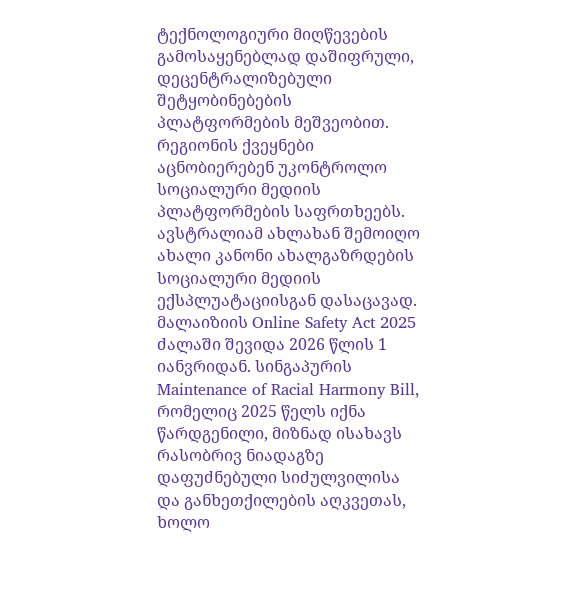ტექნოლოგიური მიღწევების გამოსაყენებლად დაშიფრული, დეცენტრალიზებული შეტყობინებების პლატფორმების მეშვეობით.
რეგიონის ქვეყნები აცნობიერებენ უკონტროლო სოციალური მედიის პლატფორმების საფრთხეებს. ავსტრალიამ ახლახან შემოიღო ახალი კანონი ახალგაზრდების სოციალური მედიის ექსპლუატაციისგან დასაცავად. მალაიზიის Online Safety Act 2025 ძალაში შევიდა 2026 წლის 1 იანვრიდან. სინგაპურის Maintenance of Racial Harmony Bill, რომელიც 2025 წელს იქნა წარდგენილი, მიზნად ისახავს რასობრივ ნიადაგზე დაფუძნებული სიძულვილისა და განხეთქილების აღკვეთას, ხოლო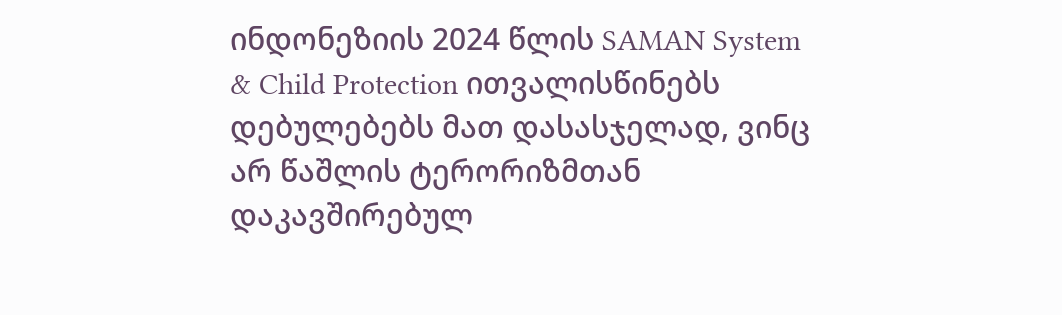ინდონეზიის 2024 წლის SAMAN System & Child Protection ითვალისწინებს დებულებებს მათ დასასჯელად, ვინც არ წაშლის ტერორიზმთან დაკავშირებულ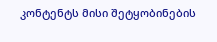კონტენტს მისი შეტყობინების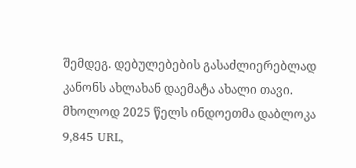შემდეგ. დებულებების გასაძლიერებლად კანონს ახლახან დაემატა ახალი თავი. მხოლოდ 2025 წელს ინდოეთმა დაბლოკა 9,845 URL,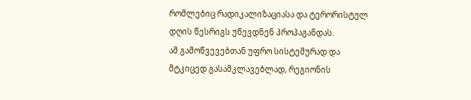რომლებიც რადიკალიზაციასა და ტერორისტულ დღის წესრიგს უწევდნენ პროპაგანდას.
ამ გამოწვევებთან უფრო სისტემურად და მტკიცედ გასამკლავებლად, რეგიონის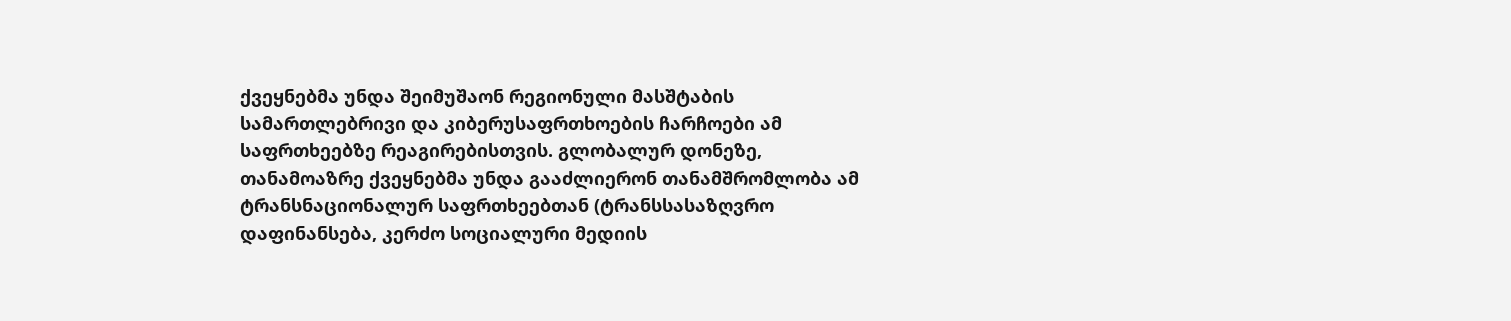ქვეყნებმა უნდა შეიმუშაონ რეგიონული მასშტაბის სამართლებრივი და კიბერუსაფრთხოების ჩარჩოები ამ საფრთხეებზე რეაგირებისთვის. გლობალურ დონეზე, თანამოაზრე ქვეყნებმა უნდა გააძლიერონ თანამშრომლობა ამ ტრანსნაციონალურ საფრთხეებთან (ტრანსსასაზღვრო დაფინანსება, კერძო სოციალური მედიის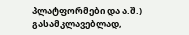პლატფორმები და ა.შ.) გასამკლავებლად,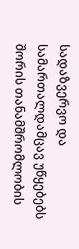სადაზვერვო და სამართალდამცავ უწყებებს შორის თანამშრომლობის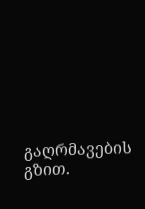გაღრმავების გზით.